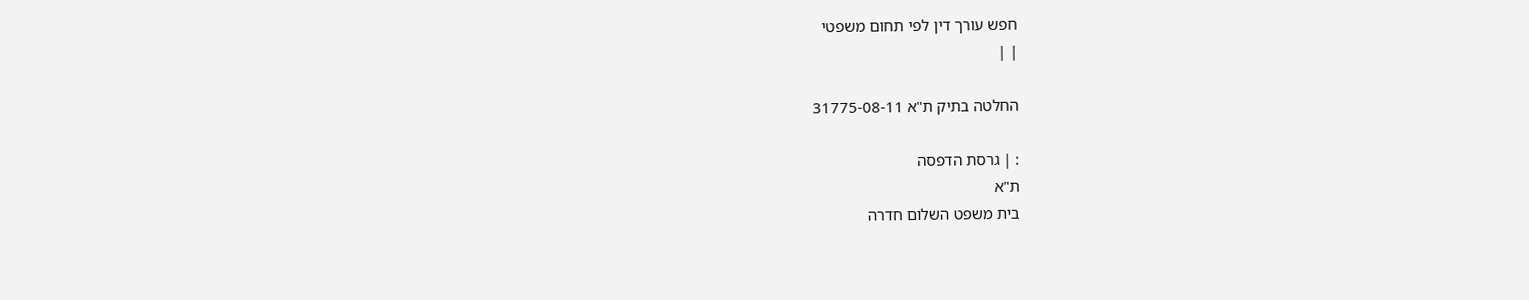חפש עורך דין לפי תחום משפטי
| |

החלטה בתיק ת"א 31775-08-11

: | גרסת הדפסה
ת"א
בית משפט השלום חדרה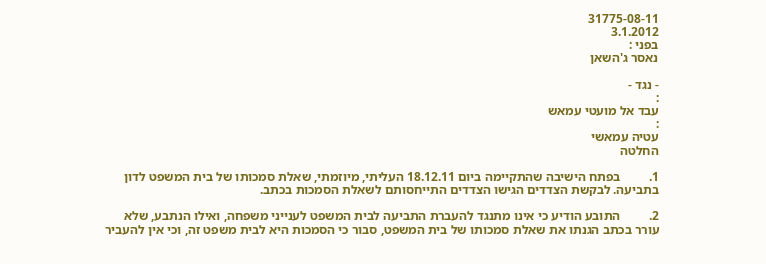31775-08-11
3.1.2012
בפני :
נאסר ג'השאן

- נגד -
:
עבד אל מועטי עמאש
:
עטיה עמאשי
החלטה

1.         בפתח הישיבה שהתקיימה ביום 18.12.11 העליתי, מיוזמתי, שאלת סמכותו של בית המשפט לדון בתביעה. לבקשת הצדדים הגישו הצדדים התייחסותם לשאלת הסמכות בכתב.

2.         התובע הודיע כי אינו מתנגד להעברת התביעה לבית המשפט לענייני משפחה, ואילו הנתבע, שלא עורר בכתב הגנתו את שאלת סמכותו של בית המשפט, סבור כי הסמכות היא לבית משפט זה, וכי אין להעביר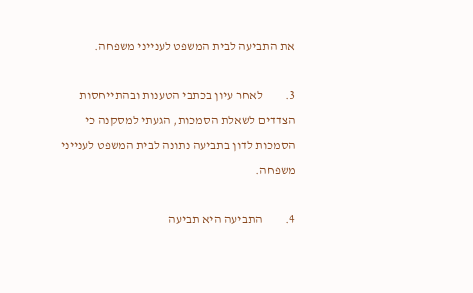את התביעה לבית המשפט לענייני משפחה.

3.         לאחר עיון בכתבי הטענות ובהתייחסות הצדדים לשאלת הסמכות, הגעתי למסקנה כי הסמכות לדון בתביעה נתונה לבית המשפט לענייני משפחה.

4.         התביעה היא תביעה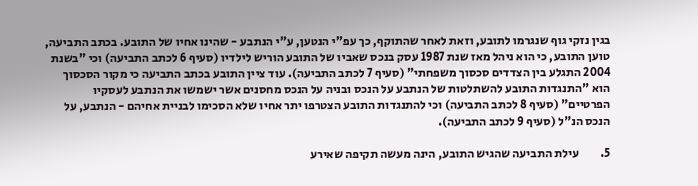בגין נזקי גוף שנגרמו לתובע, וזאת לאחר שהתוקף, כך עפ"י הנטען, ע"י הנתבע - שהינו אחיו של התובע. בכתב התביעה, טוען התובע, כי הוא ניהל מאז שנת 1987 עסק בנכס שאביו של התובע הוריש לילדיו (סעיף 6 לכתב התביעה) וכי "בשנת 2004 התגלע בין הצדדים סכסוך משפחתי" (סעיף 7 לכתב התביעה). עוד ציין התובע בכתב התביעה כי מקור הסכסוך הוא "התנגדות התובע להשתלטות של הנתבע על הנכס ובניה על הנכס מחסנים אשר ישמשו את הנתבע לעסקיו הפרטיים" (סעיף 8 לכתב התביעה) וכי להתנגדות התובע הצטרפו יתר אחיו שלא הסכימו לבניית אחיהם - הנתבע, על הנכס הנ"ל (סעיף 9 לכתב התביעה).

5.         עילת התביעה שהגיש התובע, הינה מעשה תקיפה שאירע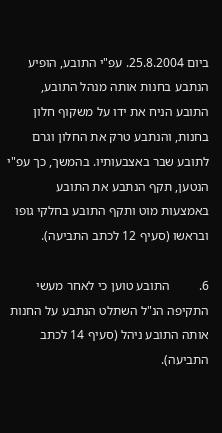ביום 25.8.2004. עפ"י התובע, הופיע הנתבע בחנות אותה מנהל התובע, התובע הניח את ידו על משקוף חלון בחנות, והנתבע טרק את החלון וגרם לתובע שבר באצבעותיו. בהמשך, כך עפ"י הנטען, תקף הנתבע את התובע באמצעות מוט ותקף התובע בחלקי גופו ובראשו (סעיף 12 לכתב התביעה).

6.         התובע טוען כי לאחר מעשי התקיפה הנ"ל השתלט הנתבע על החנות אותה התובע ניהל (סעיף 14 לכתב התביעה).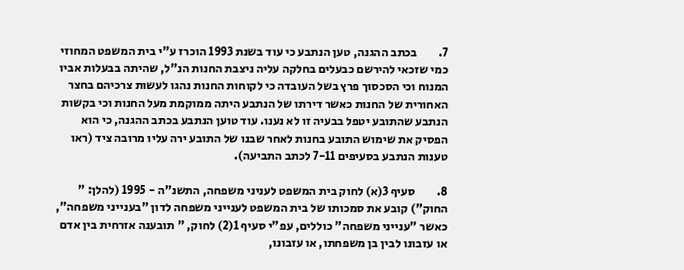7.         בכתב ההגנה, טען הנתבע כי עוד בשנת 1993 הוכרז ע"י בית המשפט המחוזי כמי שזכאי להירשם כבעלים בחלקה עליה ניצבת החנות הנ"ל, שהיתה בבעלות אביו המנוח וכי הסכסוך פרץ בשל העובדה כי לקוחות החנות נהגו לעשות צרכיהם בחצר האחורית של החנות כאשר דירתו של הנתבע היתה ממוקמת מעל החנות וכי בקשות הנתבע שהתובע יטפל בבעיה זו לא נענו. עוד טוען הנתבע בכתב ההגנה, כי הוא הפסיק את שימוש התובע בחנות לאחר שבנו של התובע ירה עליו מרובה ציד (ראו טענות הנתבע בסעיפים 7-11 לכתב התביעה).

8.         סעיף 3(א) לחוק בית המשפט לעניני משפחה, התשנ"ה - 1995 (להלן: " החוק") קובע את סמכותו של בית המשפט לענייני משפחה לדון "בענייני משפחה", כאשר "ענייני משפחה" כוללים, עפ"י סעיף 1(2) לחוק, " תובענה אזרחית בין אדם או עזבונו לבין בן משפחתו, או עזבונו,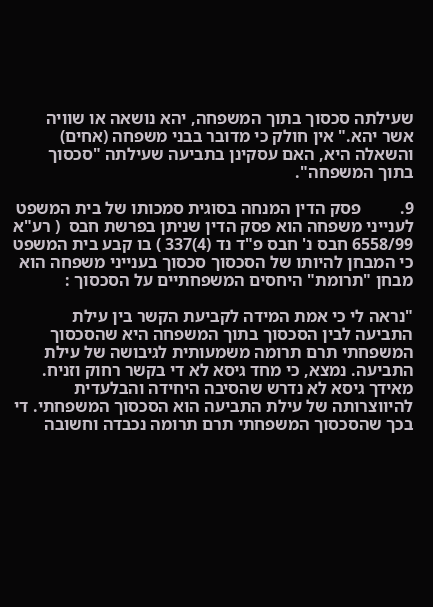שעילתה סכסוך בתוך המשפחה, יהא נושאה או שוויה אשר יהא." אין חולק כי מדובר בבני משפחה (אחים) והשאלה היא, האם עסקינן בתביעה שעילתה "סכסוך בתוך המשפחה".

9.         פסק הדין המנחה בסוגית סמכותו של בית המשפט לענייני משפחה הוא פסק הדין שניתן בפרשת חבס  ( רע"א 6558/99 חבס נ' חבס פ"ד נד (4)337 ) בו קבע בית המשפט כי המבחן להיותו של הסכסוך סכסוך בענייני משפחה הוא מבחן "תרומת" היחסים המשפחתיים על הסכסוך :

"נראה לי כי אמת המידה לקביעת הקשר בין עילת התביעה לבין הסכסוך בתוך המשפחה היא שהסכסוך המשפחתי תרם תרומה משמעותית לגיבושה של עילת התביעה. נמצא, כי מחד גיסא לא די בקשר רחוק וזניח. מאידך גיסא לא נדרש שהסיבה היחידה והבלעדית להיווצרותה של עילת התביעה הוא הסכסוך המשפחתי. די בכך שהסכסוך המשפחתי תרם תרומה נכבדה וחשובה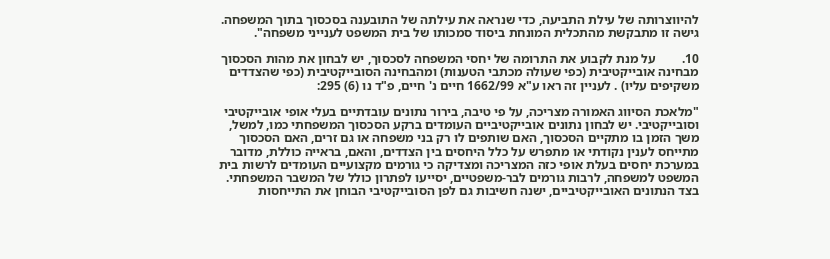להיווצרותה של עילת התביעה, כדי שנראה את עילתה של התובענה בסכסוך בתוך המשפחה. גישה זו מתבקשת מהתכלית המונחת ביסוד סמכותו של בית המשפט לענייני משפחה".

10.        על מנת לקבוע את התרומה של יחסי המשפחה לסכסוך, יש לבחון את מהות הסכסוך מבחינה אובייקטיבית (כפי שעולה מכתבי הטענות) ומהבחינה הסובייקטיבית (כפי שהצדדים משקיפים עליו) . לעניין זה ראו ע"א 1662/99 חיים נ' חיים, פ"ד נו (6) 295:

"מלאכת הסיווג האמורה מצריכה, על פי טיבה, בירור נתונים עובדתיים בעלי אופי אובייקטיבי וסובייקטיבי. יש לבחון נתונים אובייקטיביים העומדים ברקע הסכסוך המשפחתי כמו, למשל, משך הזמן בו מתקיים הסכסוך, האם שותפים לו רק בני משפחה או גם זרים, האם הסכסוך מתייחס לענין נקודתי או מתפרש על כלל היחסים בין הצדדים, והאם, בראייה כוללת, מדובר במערכת יחסים בעלת אופי כזה המצריכה ומצדיקה כי גורמים מקצועיים העומדים לרשות בית המשפט למשפחה, לרבות גורמים לבר-משפטיים, יסייעו לפתרון כולל של המשבר המשפחתי. בצד הנתונים האובייקטיביים, ישנה חשיבות גם לפן הסובייקטיבי הבוחן את התייחסות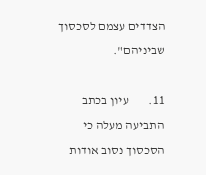הצדדים עצמם לסכסוך שביניהם".

11.        עיון בכתב התביעה מעלה כי הסכסוך נסוב אודות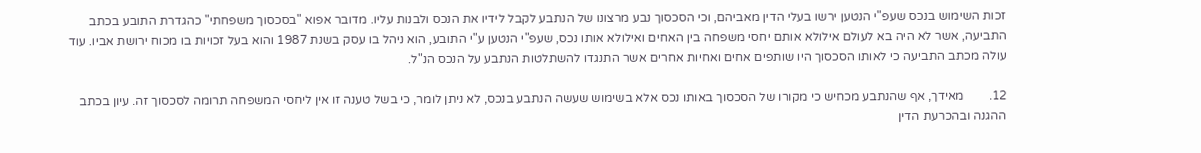זכות השימוש בנכס שעפ"י הנטען ירשו בעלי הדין מאביהם, וכי הסכסוך נבע מרצונו של הנתבע לקבל לידיו את הנכס ולבנות עליו. מדובר אפוא "בסכסוך משפחתי" כהגדרת התובע בכתב התביעה, אשר לא היה בא לעולם אילולא אותם יחסי משפחה בין האחים ואילולא אותו נכס, שעפ"י הנטען ע"י התובע, הוא ניהל בו עסק בשנת 1987 והוא בעל זכויות בו מכוח ירושת אביו. עוד עולה מכתב התביעה כי לאותו הסכסוך היו שותפים אחים ואחיות אחרים אשר התנגדו להשתלטות הנתבע על הנכס הנ"ל.

12.        מאידך, אף שהנתבע מכחיש כי מקורו של הסכסוך באותו נכס אלא בשימוש שעשה הנתבע בנכס, לא ניתן לומר, כי בשל טענה זו אין ליחסי המשפחה תרומה לסכסוך זה. עיון בכתב ההגנה ובהכרעת הדין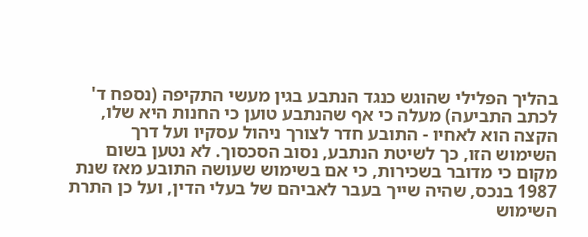בהליך הפלילי שהוגש כנגד הנתבע בגין מעשי התקיפה (נספח ד' לכתב התביעה) מעלה כי אף שהנתבע טוען כי החנות היא שלו, הקצה הוא לאחיו - התובע חדר לצורך ניהול עסקיו ועל דרך השימוש הזו, כך לשיטת הנתבע, נסוב הסכסוך. לא נטען בשום מקום כי מדובר בשכירות, כי אם בשימוש שעושה התובע מאז שנת 1987 בנכס, שהיה שייך בעבר לאביהם של בעלי הדין, ועל כן התרת השימוש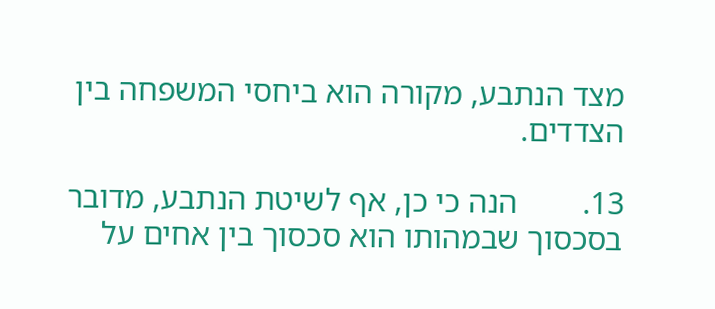מצד הנתבע, מקורה הוא ביחסי המשפחה בין הצדדים.

13.        הנה כי כן, אף לשיטת הנתבע, מדובר בסכסוך שבמהותו הוא סכסוך בין אחים על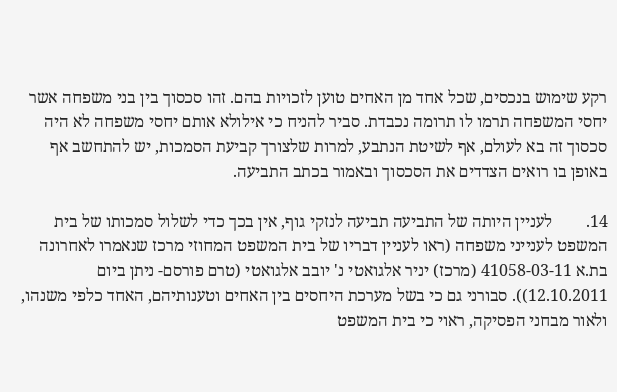רקע שימוש בנכסים, שכל אחד מן האחים טוען לזכויות בהם. זהו סכסוך בין בני משפחה אשר יחסי המשפחה תרמו לו תרומה נכבדת. סביר להניח כי אילולא אותם יחסי משפחה לא היה סכסוך זה בא לעולם, אף לשיטת הנתבע, למרות שלצורך קביעת הסמכות, יש להתחשב אף באופן בו רואים הצדדים את הסכסוך ובאמור בכתב התביעה.

14.        לעניין היותה של התביעה תביעה לנזקי גוף, אין בכך כדי לשלול סמכותו של בית המשפט לענייני משפחה (ראו לעניין דבריו של בית המשפט המחוזי מרכז שנאמרו לאחרונה בת.א 41058-03-11 (מרכז) יניר אלגואטי נ' יובב אלגואטי (טרם פורסם- ניתן ביום 12.10.2011)). סבורני גם כי בשל מערכת היחסים בין האחים וטענותיהם, האחד כלפי משנהו, ולאור מבחני הפסיקה, ראוי כי בית המשפט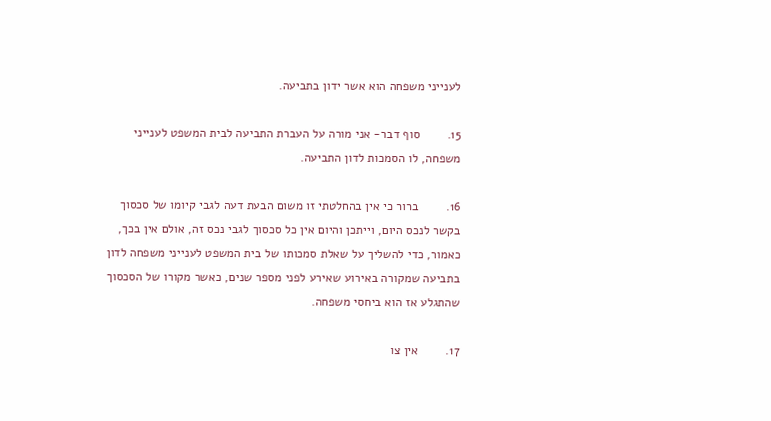לענייני משפחה הוא אשר ידון בתביעה.

15.        סוף דבר- אני מורה על העברת התביעה לבית המשפט לענייני משפחה, לו הסמכות לדון התביעה.

16.        ברור כי אין בהחלטתי זו משום הבעת דעה לגבי קיומו של סכסוך בקשר לנכס היום, וייתכן והיום אין כל סכסוך לגבי נכס זה, אולם אין בכך, כאמור, כדי להשליך על שאלת סמכותו של בית המשפט לענייני משפחה לדון בתביעה שמקורה באירוע שאירע לפני מספר שנים, כאשר מקורו של הסכסוך שהתגלע אז הוא ביחסי משפחה.

17.        אין צו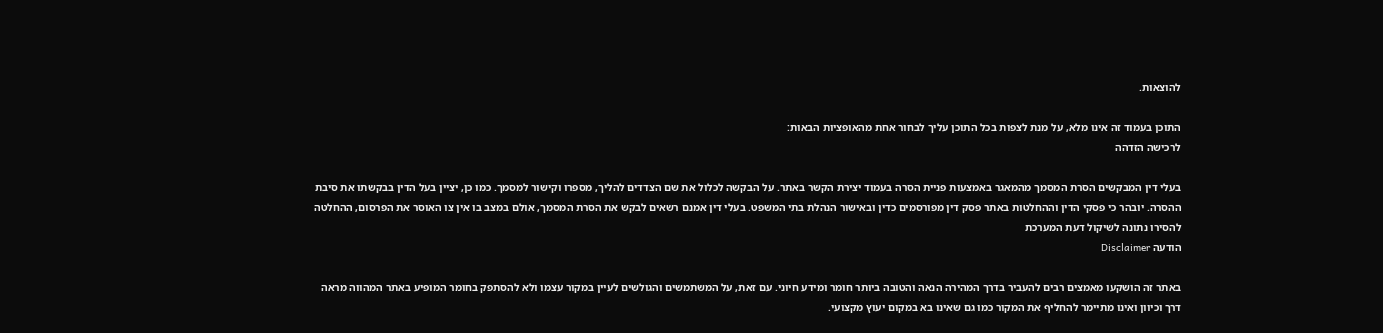להוצאות.

התוכן בעמוד זה אינו מלא, על מנת לצפות בכל התוכן עליך לבחור אחת מהאופציות הבאות:
לרכישה הזדהה

בעלי דין המבקשים הסרת המסמך מהמאגר באמצעות פניית הסרה בעמוד יצירת הקשר באתר. על הבקשה לכלול את שם הצדדים להליך, מספרו וקישור למסמך. כמו כן, יציין בעל הדין בבקשתו את סיבת ההסרה. יובהר כי פסקי הדין וההחלטות באתר פסק דין מפורסמים כדין ובאישור הנהלת בתי המשפט. בעלי דין אמנם רשאים לבקש את הסרת המסמך, אולם במצב בו אין צו האוסר את הפרסום, ההחלטה להסירו נתונה לשיקול דעת המערכת
הודעה Disclaimer

באתר זה הושקעו מאמצים רבים להעביר בדרך המהירה הנאה והטובה ביותר חומר ומידע חיוני. עם זאת, על המשתמשים והגולשים לעיין במקור עצמו ולא להסתפק בחומר המופיע באתר המהווה מראה דרך וכיוון ואינו מתיימר להחליף את המקור כמו גם שאינו בא במקום יעוץ מקצועי.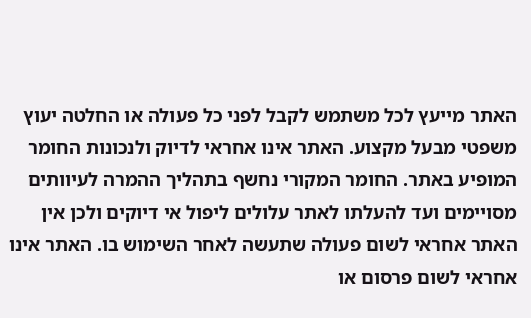האתר מייעץ לכל משתמש לקבל לפני כל פעולה או החלטה יעוץ משפטי מבעל מקצוע. האתר אינו אחראי לדיוק ולנכונות החומר המופיע באתר. החומר המקורי נחשף בתהליך ההמרה לעיוותים מסויימים ועד להעלתו לאתר עלולים ליפול אי דיוקים ולכן אין האתר אחראי לשום פעולה שתעשה לאחר השימוש בו. האתר אינו אחראי לשום פרסום או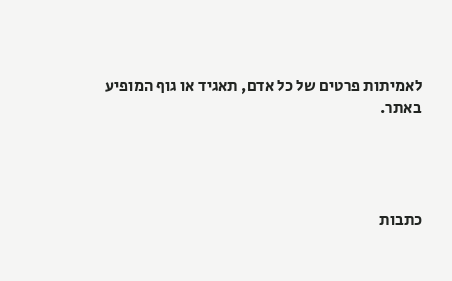לאמיתות פרטים של כל אדם, תאגיד או גוף המופיע באתר.




כתבות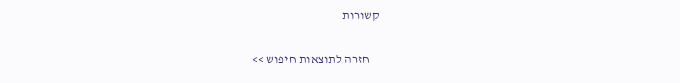קשורות

    חזרה לתוצאות חיפוש >>